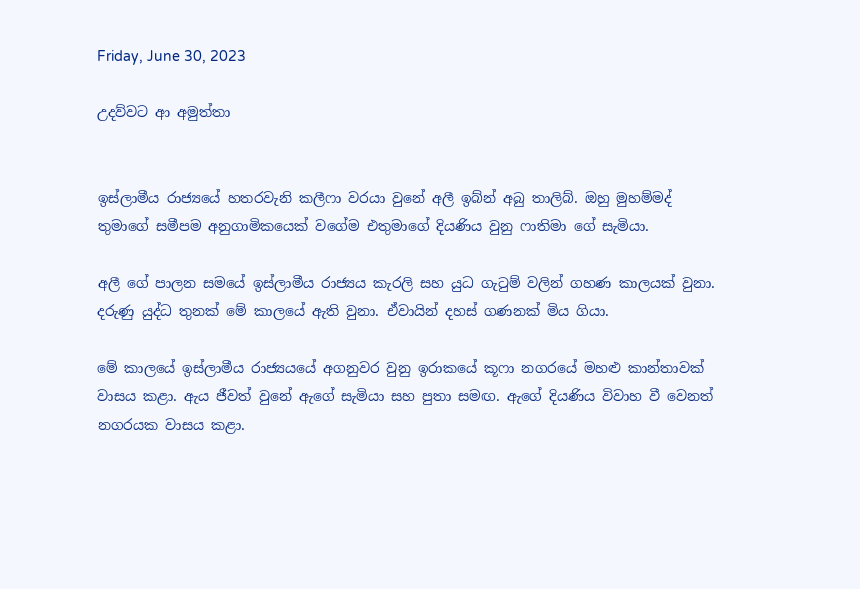Friday, June 30, 2023

උදව්වට ආ අමුත්තා


ඉස්ලාමීය රාජ්‍යයේ හතරවැනි කලීෆා වරයා වුනේ අලී ඉබ්න් අබු තාලිබ්. ඔහු මුහම්මද් තුමාගේ සමීපම අනුගාමිකයෙක් වගේම එතුමාගේ දියණිය වුනු ෆාතිමා ගේ සැමියා.

අලී ගේ පාලන සමයේ ඉස්ලාමීය රාජ්‍යය කැරලි සහ යුධ ගැටුම් වලින් ගහණ කාලයක් වුනා. දරුණු යුද්ධ තුනක් මේ කාලයේ ඇති වුනා. ඒවායින් දහස් ගණනක් මිය ගියා.

මේ කාලයේ ඉස්ලාමීය රාජ්‍යයයේ අගනුවර වුනු ඉරාකයේ කූෆා නගරයේ මහළු කාන්තාවක් වාසය කළා. ඇය ජීවත් වුනේ ඇගේ සැමියා සහ පුතා සමඟ. ඇගේ දියණිය විවාහ වී වෙනත් නගරයක වාසය කළා.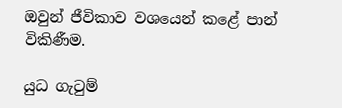ඔවුන් ජීවිකාව වශයෙන් කළේ පාන් විකිණීම.

යුධ ගැටුම්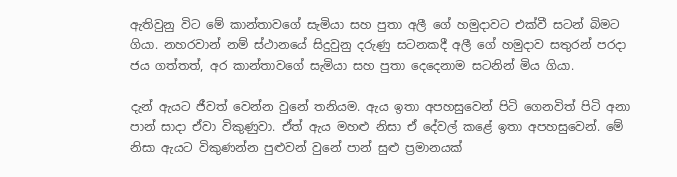ඇතිවුනු විට මේ කාන්තාවගේ සැමියා සහ පුතා අලී ගේ හමුදාවට එක්වී සටන් බිමට ගියා. නහරවාන් නම් ස්ථානයේ සිදුවුනු දරුණු සටනකදී අලී ගේ හමුදාව සතුරන් පරදා ජය ගත්තත්, අර කාන්තාවගේ සැමියා සහ පුතා දෙදෙනාම සටනින් මිය ගියා.

දැන් ඇයට ජීවත් වෙන්න වුනේ තනියම. ඇය ඉතා අපහසුවෙන් පිටි ගෙනවිත් පිටි අනා පාන් සාදා ඒවා විකුණුවා. ඒත් ඇය මහළු නිසා ඒ දේවල් කළේ ඉතා අපහසුවෙන්. මේ නිසා ඇයට විකුණන්න පුළුවන් වුනේ පාන් සුළු ප්‍රමානයක්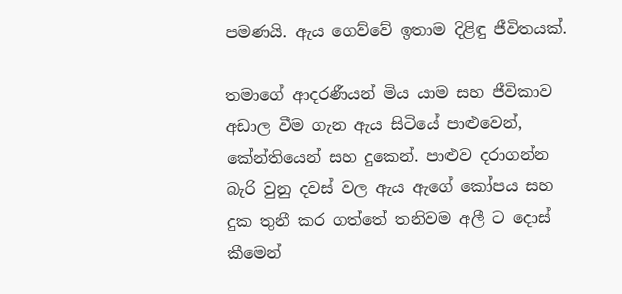පමණයි. ඇය ගෙව්වේ ඉතාම දිළිඳු ජීවිතයක්.

තමාගේ ආදරණීයන් මිය යාම සහ ජීවිකාව අඩාල වීම ගැන ඇය සිටියේ පාළුවෙන්, කේන්තියෙන් සහ දුකෙන්. පාළුව දරාගන්න බැරි වුනු දවස් වල ඇය ඇගේ කෝපය සහ දුක තුනී කර ගත්තේ තනිවම අලී ට දොස් කීමෙන්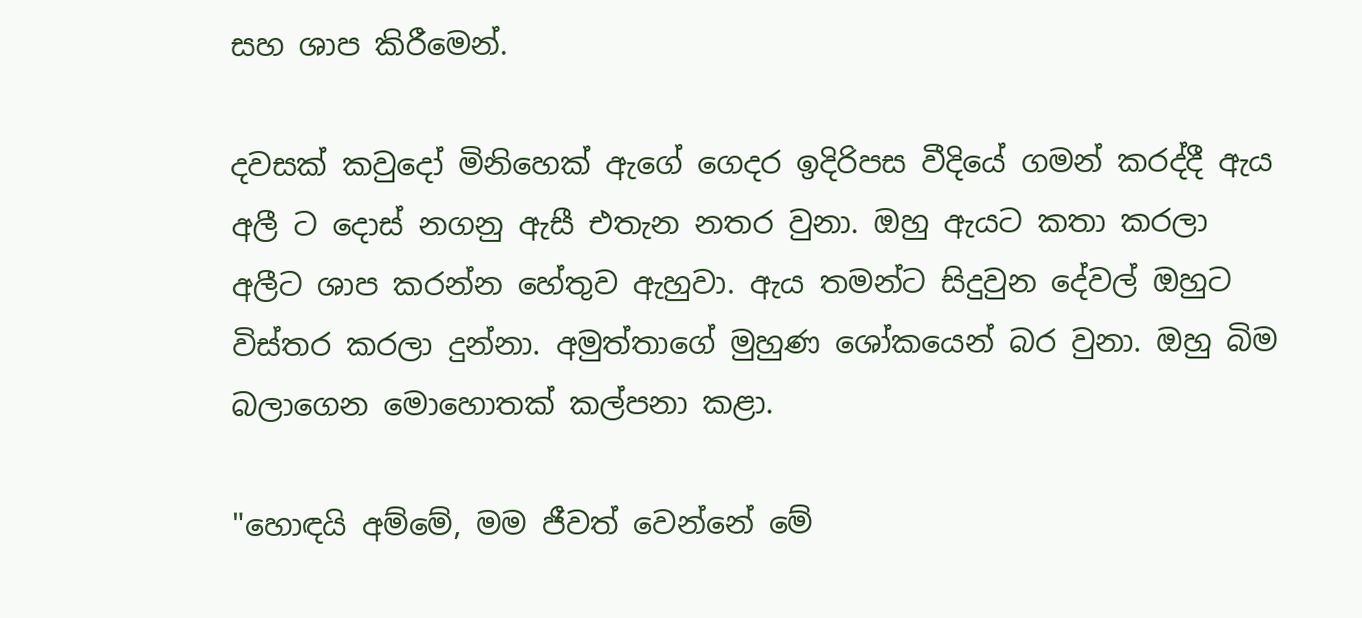සහ ශාප කිරීමෙන්.

දවසක් කවුදෝ මිනිහෙක් ඇගේ ගෙදර ඉදිරිපස වීදියේ ගමන් කරද්දී ඇය අලී ට දොස් නගනු ඇසී එතැන නතර වුනා. ඔහු ඇයට කතා කරලා අලීට ශාප කරන්න හේතුව ඇහුවා. ඇය තමන්ට සිදුවුන දේවල් ඔහුට විස්තර කරලා දුන්නා. අමුත්තාගේ මුහුණ ශෝකයෙන් බර වුනා. ඔහු බිම බලාගෙන මොහොතක් කල්පනා කළා.

"හොඳයි අම්මේ, මම ජීවත් වෙන්නේ මේ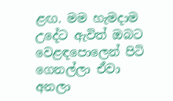ළඟ. මම හැමදාම උදේට ඇවිත් ඔබට වෙළඳපොලෙන් පිටි ගෙනල්ලා ඒවා අනලා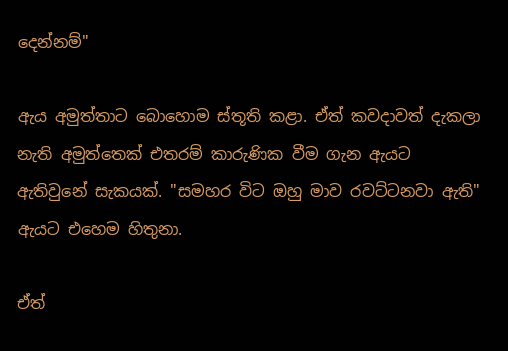දෙන්නම්"

ඇය අමුත්තාට බොහොම ස්තූති කළා. ඒත් කවදාවත් දැකලා නැති අමුත්තෙක් එතරම් කාරුණික වීම ගැන ඇයට ඇතිවුනේ සැකයක්. "සමහර විට ඔහු මාව රවට්ටනවා ඇති" ඇයට එහෙම හිතුනා.

ඒත්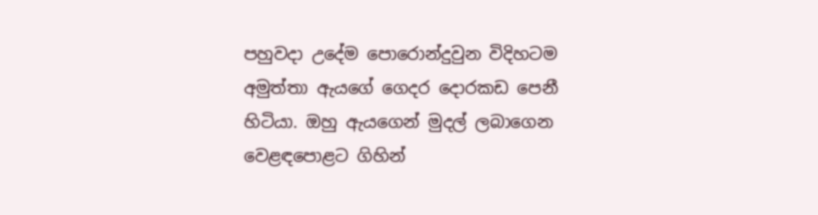පහුවදා උදේම පොරොන්දුවුන විදිහටම අමුත්තා ඇයගේ ගෙදර දොරකඩ පෙනී හිටියා. ඔහු ඇයගෙන් මුදල් ලබාගෙන වෙළඳපොළට ගිහින්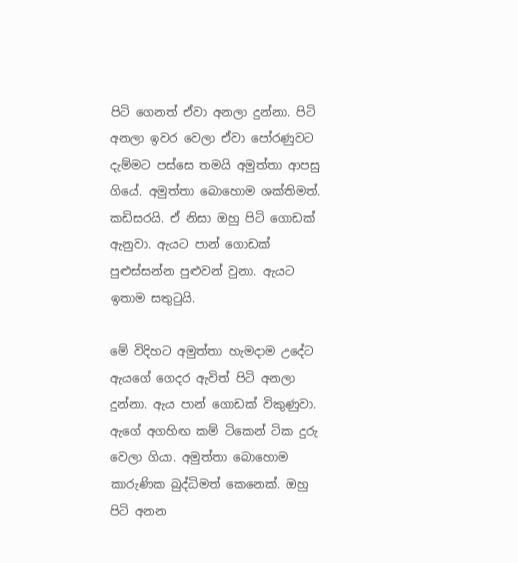පිටි ගෙනත් ඒවා අනලා දුන්නා. පිටි අනලා ඉවර වෙලා ඒවා පෝරණුවට දැම්මට පස්සෙ තමයි අමුත්තා ආපසු ගියේ. අමුත්තා බොහොම ශක්තිමත්. කඩිසරයි. ඒ නිසා ඔහු පිටි ගොඩක් ඇනුවා. ඇයට පාන් ගොඩක් පුළුස්සන්න පුළුවන් වුනා. ඇයට ඉතාම සතුටුයි.

මේ විදිහට අමුත්තා හැමදාම උදේට ඇයගේ ගෙදර ඇවිත් පිටි අනලා දුන්නා. ඇය පාන් ගොඩක් විකුණුවා. ඇගේ අගහිඟ කම් ටිකෙන් ටික දුරු වෙලා ගියා. අමුත්තා බොහොම කාරුණික බුද්ධිමත් කෙනෙක්. ඔහු පිටි අනන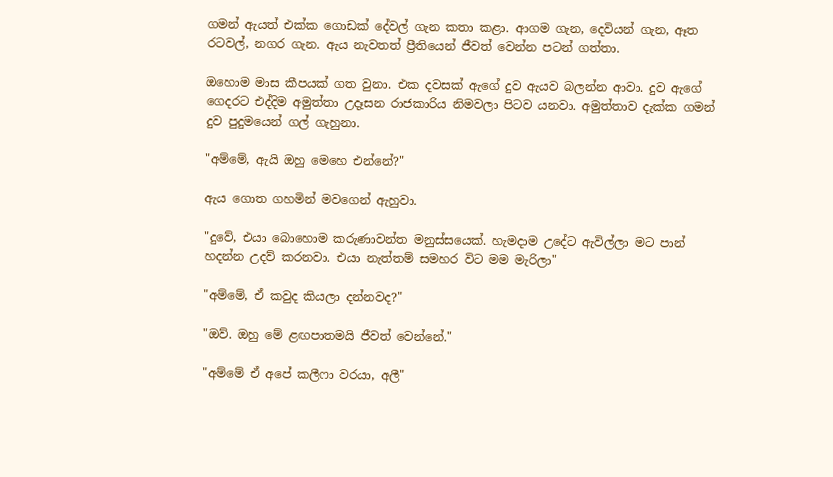ගමන් ඇයත් එක්ක ගොඩක් දේවල් ගැන කතා කළා. ආගම ගැන, දෙවියන් ගැන, ඈත රටවල්, නගර ගැන. ඇය නැවතත් ප්‍රීතියෙන් ජීවත් වෙන්න පටන් ගත්තා.

ඔහොම මාස කීපයක් ගත වුනා. එක දවසක් ඇගේ දුව ඇයව බලන්න ආවා. දුව ඇගේ ගෙදරට එද්දිම අමුත්තා උදෑසන රාජකාරිය නිමවලා පිටව යනවා. අමුත්තාව දැක්ක ගමන් දුව පුදුමයෙන් ගල් ගැහුනා.

"අම්මේ, ඇයි ඔහු මෙහෙ එන්නේ?"

ඇය ගොත ගහමින් මවගෙන් ඇහුවා.

"දුවේ, එයා බොහොම කරුණාවන්ත මනුස්සයෙක්. හැමදාම උදේට ඇවිල්ලා මට පාන් හදන්න උදව් කරනවා. එයා නැත්තම් සමහර විට මම මැරිලා"

"අම්මේ, ඒ කවුද කියලා දන්නවද?"

"ඔව්. ඔහු මේ ළඟපාතමයි ජීවත් වෙන්නේ."

"අම්මේ ඒ අපේ කලීෆා වරයා, අලී"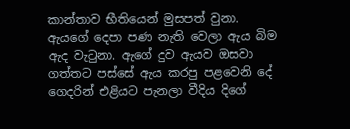කාන්තාව භීතියෙන් මුසපත් වුනා. ඇයගේ දෙපා පණ නැති වෙලා ඇය බිම ඇද වැටුනා. ඇගේ දුව ඇයව ඔසවා ගත්තට පස්සේ ඇය කරපු පළවෙනි දේ ගෙදරින් එළියට පැනලා වීදිය දිගේ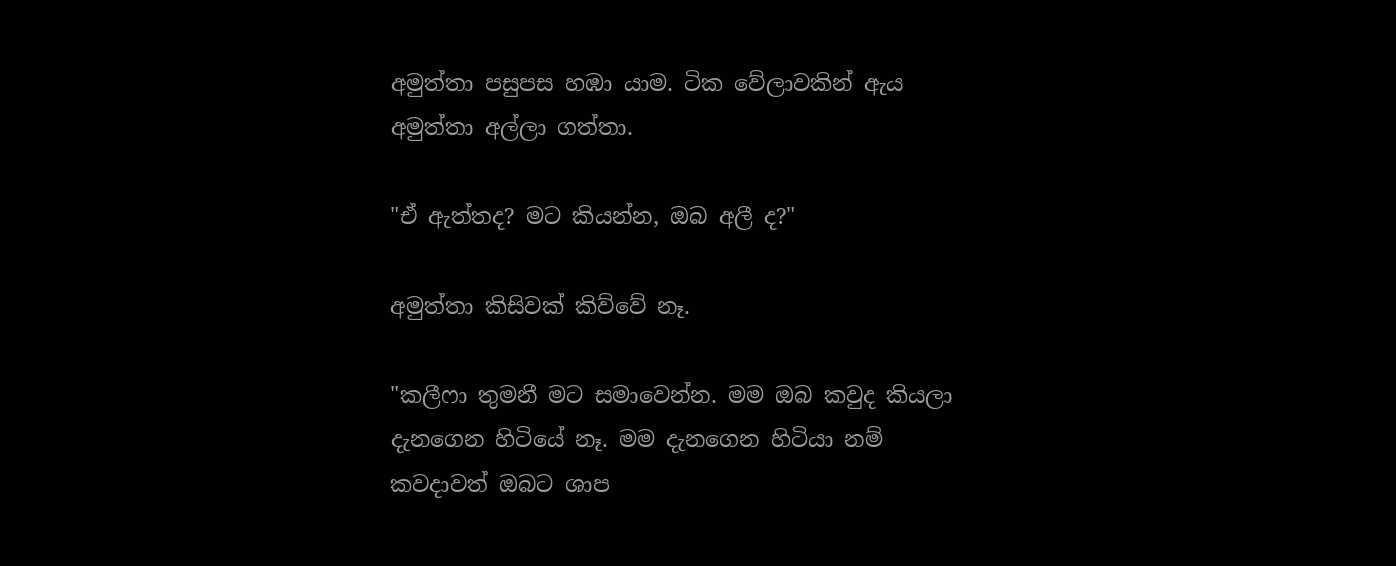අමුත්තා පසුපස හඹා යාම. ටික වේලාවකින් ඇය අමුත්තා අල්ලා ගත්තා.

"ඒ ඇත්තද? මට කියන්න, ඔබ අලී ද?"

අමුත්තා කිසිවක් කිව්වේ නෑ.

"කලීෆා තුමනී මට සමාවෙන්න. මම ඔබ කවුද කියලා දැනගෙන හිටියේ නෑ. මම දැනගෙන හිටියා නම් කවදාවත් ඔබට ශාප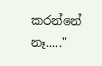කරන්නේ නෑ....."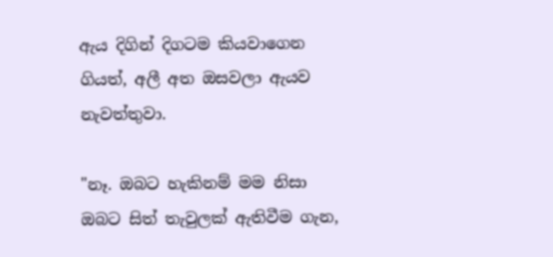ඇය දිගින් දිගටම කියවාගෙන ගියත්, අලී අත ඔසවලා ඇයව නැවත්තුවා.

"නෑ. ඔබට හැකිනම් මම නිසා ඔබට සිත් තැවුලක් ඇතිවීම ගැන,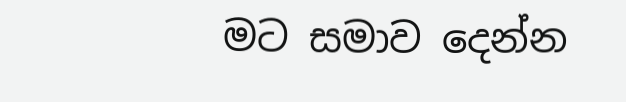මට සමාව දෙන්න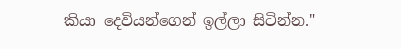කියා දෙවියන්ගෙන් ඉල්ලා සිටින්න."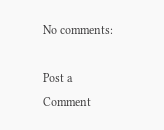No comments:

Post a Comment